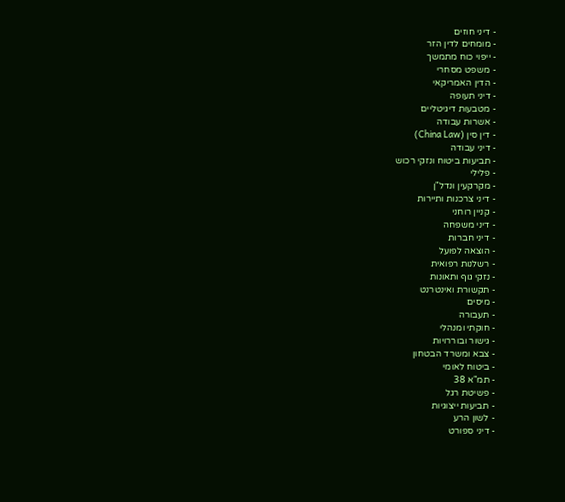- דיני חוזים
- מומחים לדין הזר
- ייפוי כוח מתמשך
- משפט מסחרי
- הדין האמריקאי
- דיני תעופה
- מטבעות דיגיטליים
- אשרות עבודה
- דין סין (China Law)
- דיני עבודה
- תביעות ביטוח ונזקי רכוש
- פלילי
- מקרקעין ונדל"ן
- דיני צרכנות ותיירות
- קניין רוחני
- דיני משפחה
- דיני חברות
- הוצאה לפועל
- רשלנות רפואית
- נזקי גוף ותאונות
- תקשורת ואינטרנט
- מיסים
- תעבורה
- חוקתי ומנהלי
- גישור ובוררויות
- צבא ומשרד הבטחון
- ביטוח לאומי
- תמ"א 38
- פשיטת רגל
- תביעות ייצוגיות
- לשון הרע
- דיני ספורט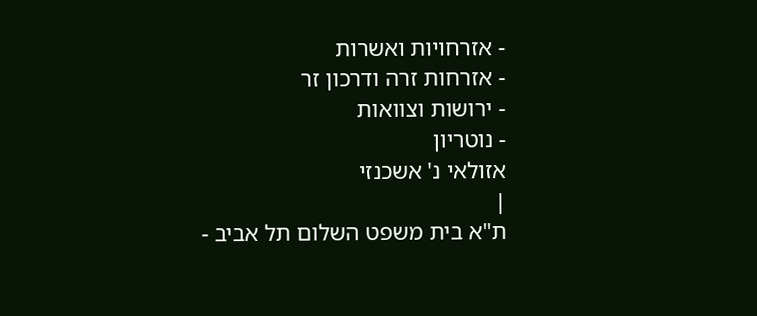- אזרחויות ואשרות
- אזרחות זרה ודרכון זר
- ירושות וצוואות
- נוטריון
אזולאי נ' אשכנזי
|
ת"א בית משפט השלום תל אביב -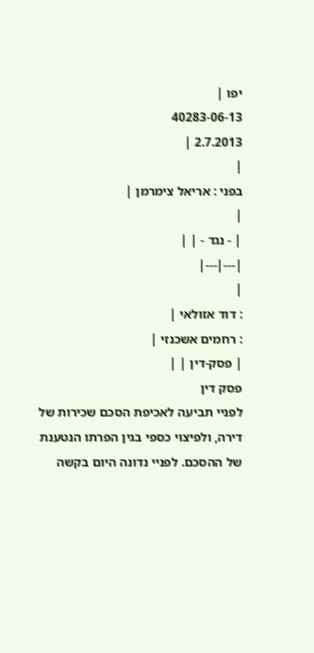יפו |
40283-06-13
2.7.2013 |
|
בפני : אריאל צימרמן |
|
| - נגד - | |
|---|---|
|
: דוד אזולאי |
: רחמים אשכנזי |
| פסק-דין | |
פסק דין
לפניי תביעה לאכיפת הסכם שכירות של דירה, ולפיצוי כספי בגין הפרתו הנטענת של ההסכם. לפניי נדונה היום בקשה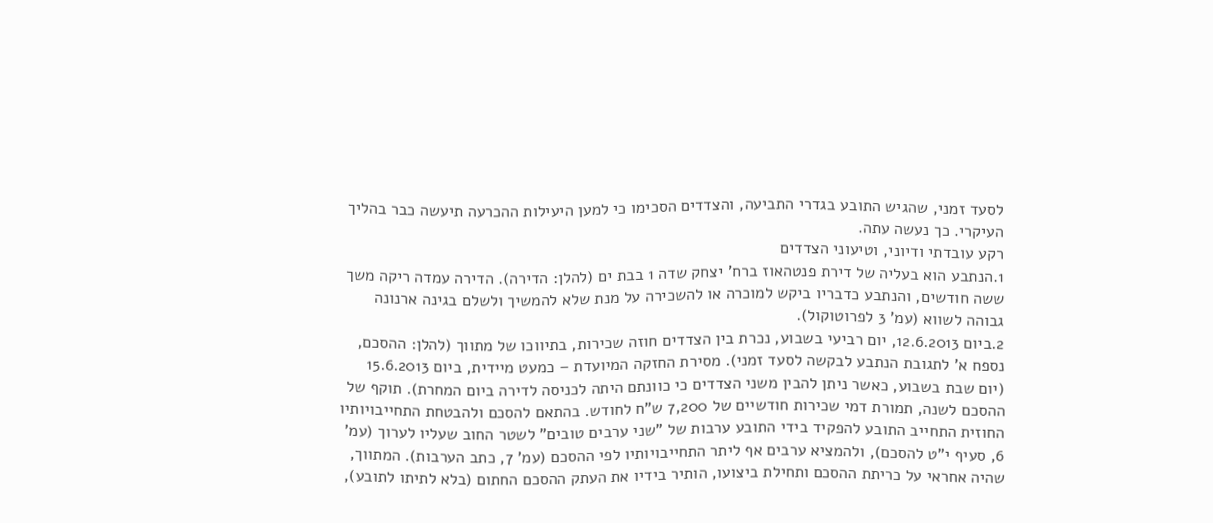לסעד זמני, שהגיש התובע בגדרי התביעה, והצדדים הסכימו כי למען היעילות ההכרעה תיעשה כבר בהליך העיקרי. כך נעשה עתה.
רקע עובדתי ודיוני, וטיעוני הצדדים
1.הנתבע הוא בעליה של דירת פנטהאוז ברח' יצחק שדה 1 בבת ים (להלן: הדירה). הדירה עמדה ריקה משך ששה חודשים, והנתבע כדבריו ביקש למוכרה או להשכירה על מנת שלא להמשיך ולשלם בגינה ארנונה גבוהה לשווא (עמ' 3 לפרוטוקול).
2.ביום 12.6.2013, יום רביעי בשבוע, נכרת בין הצדדים חוזה שכירות, בתיווכו של מתווך (להלן: ההסכם, נספח א' לתגובת הנתבע לבקשה לסעד זמני). מסירת החזקה המיועדת – כמעט מיידית, ביום 15.6.2013 (יום שבת בשבוע, כאשר ניתן להבין משני הצדדים כי כוונתם היתה לכניסה לדירה ביום המחרת). תוקף של ההסכם לשנה, תמורת דמי שכירות חודשיים של 7,200 ש"ח לחודש. בהתאם להסכם ולהבטחת התחייבויותיו החוזית התחייב התובע להפקיד בידי התובע ערבות של "שני ערבים טובים" לשטר החוב שעליו לערוך (עמ' 6, סעיף י"ט להסכם), ולהמציא ערבים אף ליתר התחייבויותיו לפי ההסכם (עמ' 7, כתב הערבות). המתווך, שהיה אחראי על כריתת ההסכם ותחילת ביצועו, הותיר בידיו את העתק ההסכם החתום (בלא לתיתו לתובע),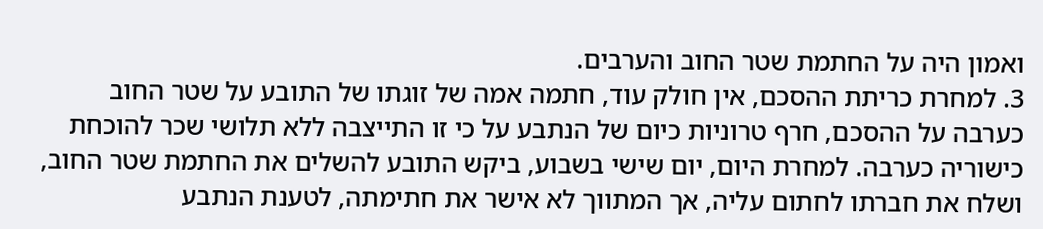ואמון היה על החתמת שטר החוב והערבים.
3. למחרת כריתת ההסכם, אין חולק עוד, חתמה אמה של זוגתו של התובע על שטר החוב כערבה על ההסכם, חרף טרוניות כיום של הנתבע על כי זו התייצבה ללא תלושי שכר להוכחת כישוריה כערבה. למחרת היום, יום שישי בשבוע, ביקש התובע להשלים את החתמת שטר החוב, ושלח את חברתו לחתום עליה, אך המתווך לא אישר את חתימתה, לטענת הנתבע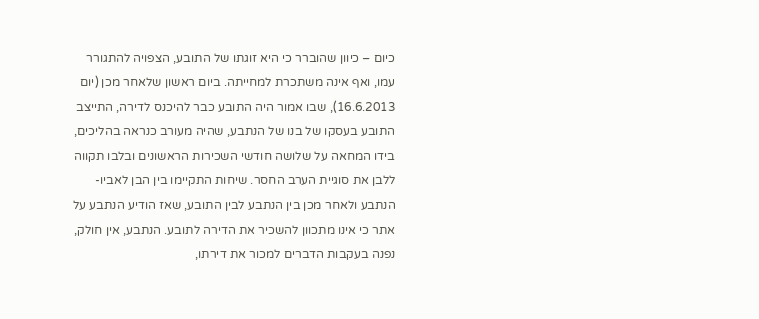כיום – כיוון שהוברר כי היא זוגתו של התובע, הצפויה להתגורר עמו, ואף אינה משתכרת למחייתה. ביום ראשון שלאחר מכן (יום 16.6.2013), שבו אמור היה התובע כבר להיכנס לדירה, התייצב התובע בעסקו של בנו של הנתבע, שהיה מעורב כנראה בהליכים, בידו המחאה על שלושה חודשי השכירות הראשונים ובלבו תקווה ללבן את סוגיית הערב החסר. שיחות התקיימו בין הבן לאביו-הנתבע ולאחר מכן בין הנתבע לבין התובע, שאז הודיע הנתבע על אתר כי אינו מתכוון להשכיר את הדירה לתובע. הנתבע, אין חולק, נפנה בעקבות הדברים למכור את דירתו,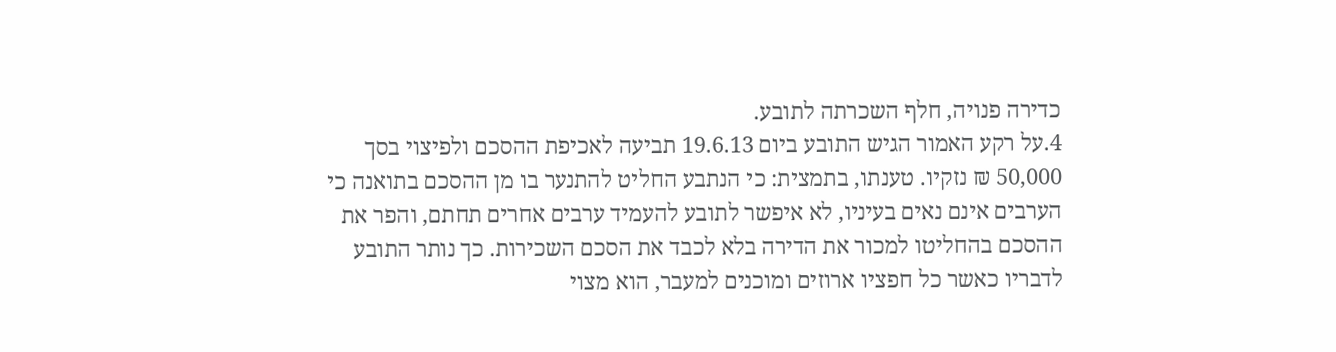כדירה פנויה, חלף השכרתה לתובע.
4.על רקע האמור הגיש התובע ביום 19.6.13 תביעה לאכיפת ההסכם ולפיצוי בסך 50,000 ₪ נזקיו. טענתו, בתמצית: כי הנתבע החליט להתנער בו מן ההסכם בתואנה כי הערבים אינם נאים בעיניו, לא איפשר לתובע להעמיד ערבים אחרים תחתם, והפר את ההסכם בהחליטו למכור את הדירה בלא לכבד את הסכם השכירות. כך נותר התובע לדבריו כאשר כל חפציו ארוזים ומוכנים למעבר, הוא מצוי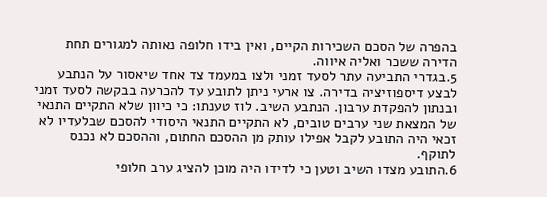בהפרה של הסכם השכירות הקיים, ואין בידו חלופה נאותה למגורים תחת הדירה ששכר ואליה איווה.
5.בגדרי התביעה עתר לסעד זמני ולצו במעמד צד אחד שיאסור על הנתבע לבצע דיספוזיציה בדירה. צו ארעי ניתן לתובע עד להכרעה בבקשה לסעד זמני ובנתון להפקדת ערבון. הנתבע השיב. לוז טענתו: כי כיוון שלא התקיים התנאי של המצאת שני ערבים טובים, לא התקיים התנאי היסודי להסכם שבלעדיו לא זכאי היה התובע לקבל אפילו עותק מן ההסכם החתום, וההסכם לא נכנס לתוקף.
6.התובע מצדו השיב וטען כי לדידו היה מוכן להציג ערב חלופי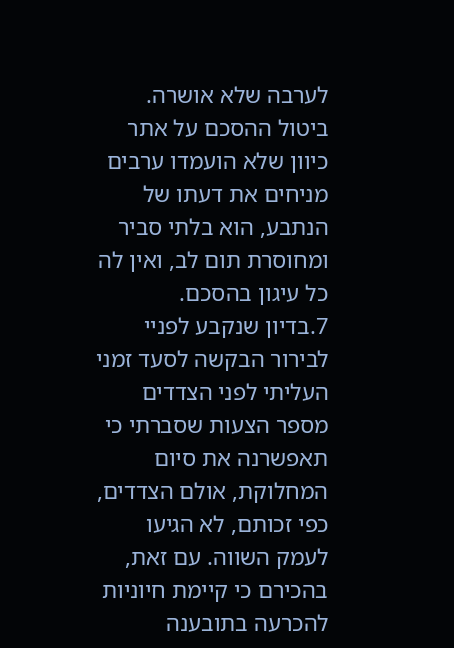לערבה שלא אושרה. ביטול ההסכם על אתר כיוון שלא הועמדו ערבים מניחים את דעתו של הנתבע, הוא בלתי סביר ומחוסרת תום לב, ואין לה כל עיגון בהסכם.
7.בדיון שנקבע לפניי לבירור הבקשה לסעד זמני העליתי לפני הצדדים מספר הצעות שסברתי כי תאפשרנה את סיום המחלוקת, אולם הצדדים, כפי זכותם, לא הגיעו לעמק השווה. עם זאת, בהכירם כי קיימת חיוניות להכרעה בתובענה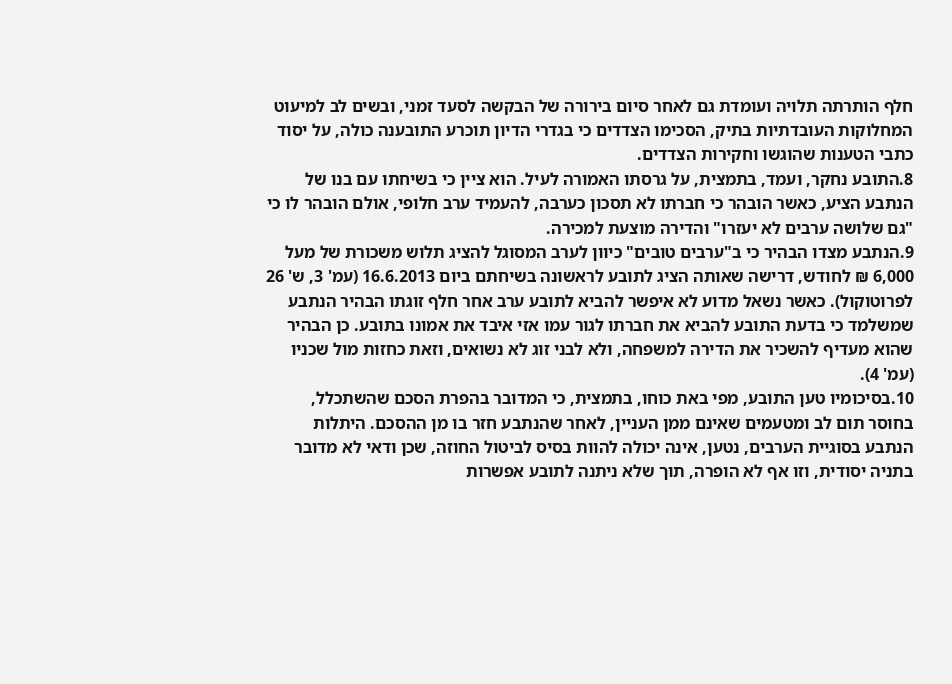חלף הותרתה תלויה ועומדת גם לאחר סיום בירורה של הבקשה לסעד זמני, ובשים לב למיעוט המחלוקות העובדתיות בתיק, הסכימו הצדדים כי בגדרי הדיון תוכרע התובענה כולה, על יסוד כתבי הטענות שהוגשו וחקירות הצדדים.
8.התובע נחקר, ועמד, בתמצית, על גרסתו האמורה לעיל. הוא ציין כי בשיחתו עם בנו של הנתבע הציע, כאשר הובהר כי חברתו לא תסכון כערבה, להעמיד ערב חלופי, אולם הובהר לו כי "גם שלושה ערבים לא יעזרו" והדירה מוצעת למכירה.
9.הנתבע מצדו הבהיר כי ב"ערבים טובים" כיוון לערב המסוגל להציג תלוש משכורת של מעל 6,000 ₪ לחודש, דרישה שאותה הציג לתובע לראשונה בשיחתם ביום 16.6.2013 (עמ' 3, ש' 26 לפרוטוקול). כאשר נשאל מדוע לא איפשר להביא לתובע ערב אחר חלף זוגתו הבהיר הנתבע שמשלמד כי בדעת התובע להביא את חברתו לגור עמו אזי איבד את אמונו בתובע. כן הבהיר שהוא מעדיף להשכיר את הדירה למשפחה, ולא לבני זוג לא נשואים, וזאת כחזות מול שכניו (עמ' 4).
10.בסיכומיו טען התובע, מפי באת כוחו, בתמצית, כי המדובר בהפרת הסכם שהשתכלל, בחוסר תום לב ומטעמים שאינם ממן העניין, לאחר שהנתבע חזר בו מן ההסכם. היתלות הנתבע בסוגיית הערבים, נטען, אינה יכולה להוות בסיס לביטול החוזה, שכן ודאי לא מדובר בתניה יסודית, וזו אף לא הופרה, תוך שלא ניתנה לתובע אפשרות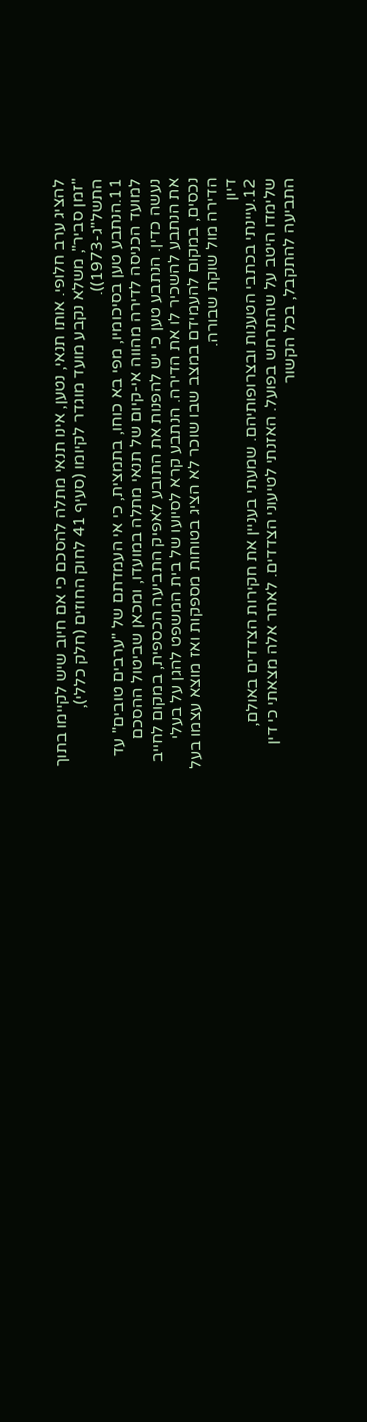להציג ערב חלופי. אותו תנאי, נטען, אינו תנאי מתלה להסכם כי אם חיוב שיש לקיימו בתוך "זמן סביר", משלא נקבע מועד מוגדר לקיומו (סעיף 41 לחוק החוזים (חלק כללי), התשל"ג-1973)).
11.הנתבע טען בסיכומיו, מפי בא כוחו, בתמצית, כי אי העמדתם של "ערבים טובים" עד למועד הכניסה לדירה מהווה אי-קיום של תנאי מתלה במועדו, ומכאן שביטול ההסכם נעשה כדין. הנתבע טען כי יש להפנות את התובע לאפיק התביעה הכספית, במקום לחייב את הנתבע להשכיר לו את הדירה. הנתבע קרא לסיועו של בית המשפט להגן על בעלי נכסים, במקום להעמידם במצב שבו שוכר לא הציג בטוחות מספקות ואז מוצא עצמו בעל הדירה מול שוקת שבורה.
דיון
12.עיינתי בכתבי הטענות ובצרופותיהם. שמעתי בעניין את חקירות הצדדים באולם, שלימדו היטב על שהתרחש בפועל. האזנתי לטיעוני הצדדים. לאחר אלה מצאתי כי דין התביעה להתקבל, בכל הקשור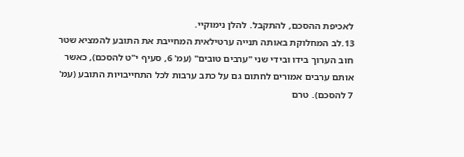לאכיפת ההסכם, להתקבל. להלן נימוקיי.
13.לב המחלוקת באותה תנייה ערטילאית המחייבת את התובע להמציא שטר חוב הערוך בידו ובידי שני "ערבים טובים" (עמ' 6, סעיף י"ט להסכם), כאשר אותם ערבים אמורים לחתום גם על כתב ערבות לכל התחייבויות התובע (עמ' 7 להסכם). טרם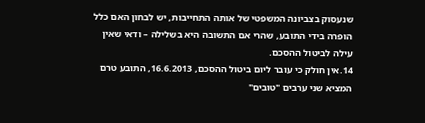שנעסוק בצביונה המשפטי של אותה התחייבות, יש לבחון האם כלל הופרה בידי התובע, שהרי אם התשובה היא בשלילה – ודאי שאין עילה לביטול ההסכם.
14.אין חולק כי עובר ליום ביטול ההסכם, 16.6.2013, התובע טרם המציא שני ערבים "טובים"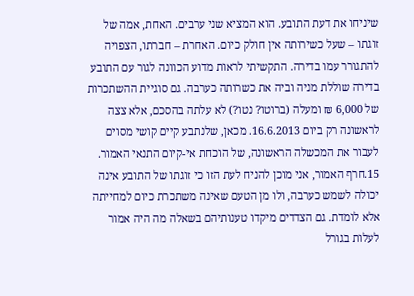שיניחו את דעת התובע. הוא המציא שני ערבים. האחת, אמה של זוגתו – שעל כשירותה אין חולק כיום. האחרת – חברתו, הצפויה להתגורר עמו בדירה. התקשיתי לראות מדוע הכוונה לגור עם התובע בדירה שוללת מניה וביה את כשרותה כערבה. גם סוגיית ההשתכרות של 6,000 ₪ ומעלה (ברוטו? נטו?) לא עלתה בהסכם, אלא צצה לראשונה רק ביום 16.6.2013. מכאן, שלנתבע קיים קושי מסוים לעבור את המכשלה הראשונה, של הוכחת אי-קיום התנאי האמור.
15.חרף האמור, אני מוכן להניח לעת הזו כי זוגתו של התובע אינה יכולה לשמש כערבה, ולו מן הטעם שאינה משתכרת כיום למחייתה אלא לומדת. גם הצדדים מיקדו טענותיהם בשאלה מה היה אמור לעלות בגורל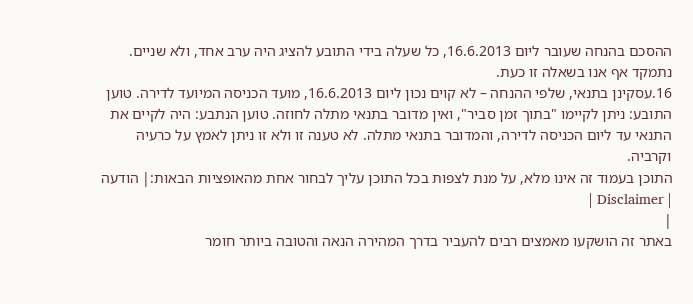ההסכם בהנחה שעובר ליום 16.6.2013, כל שעלה בידי התובע להציג היה ערב אחד, ולא שניים. נתמקד אף אנו בשאלה זו כעת.
16.עסקינן בתנאי, שלפי ההנחה – לא קוים נכון ליום 16.6.2013, מועד הכניסה המיועד לדירה. טוען התובע: ניתן לקיימו "בתוך זמן סביר", ואין מדובר בתנאי מתלה לחוזה. טוען הנתבע: היה לקיים את התנאי עד ליום הכניסה לדירה, והמדובר בתנאי מתלה. לא טענה זו ולא זו ניתן לאמץ על כרעיה וקרביה.
התוכן בעמוד זה אינו מלא, על מנת לצפות בכל התוכן עליך לבחור אחת מהאופציות הבאות:| הודעה | Disclaimer |
|
באתר זה הושקעו מאמצים רבים להעביר בדרך המהירה הנאה והטובה ביותר חומר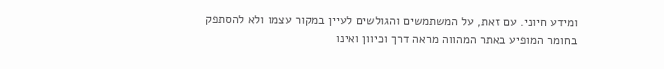ומידע חיוני. עם זאת, על המשתמשים והגולשים לעיין במקור עצמו ולא להסתפק בחומר המופיע באתר המהווה מראה דרך וכיוון ואינו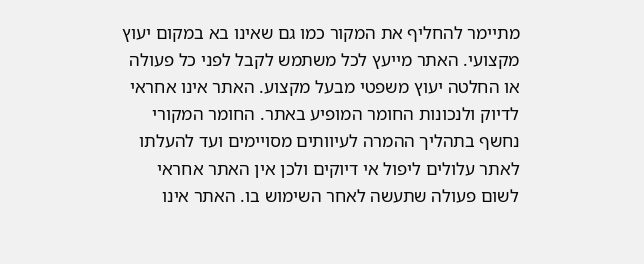מתיימר להחליף את המקור כמו גם שאינו בא במקום יעוץ מקצועי. האתר מייעץ לכל משתמש לקבל לפני כל פעולה או החלטה יעוץ משפטי מבעל מקצוע. האתר אינו אחראי לדיוק ולנכונות החומר המופיע באתר. החומר המקורי נחשף בתהליך ההמרה לעיוותים מסויימים ועד להעלתו לאתר עלולים ליפול אי דיוקים ולכן אין האתר אחראי לשום פעולה שתעשה לאחר השימוש בו. האתר אינו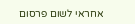אחראי לשום פרסום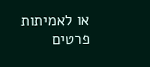או לאמיתות פרטים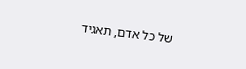של כל אדם, תאגיד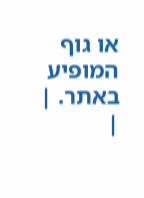או גוף המופיע באתר. |
|